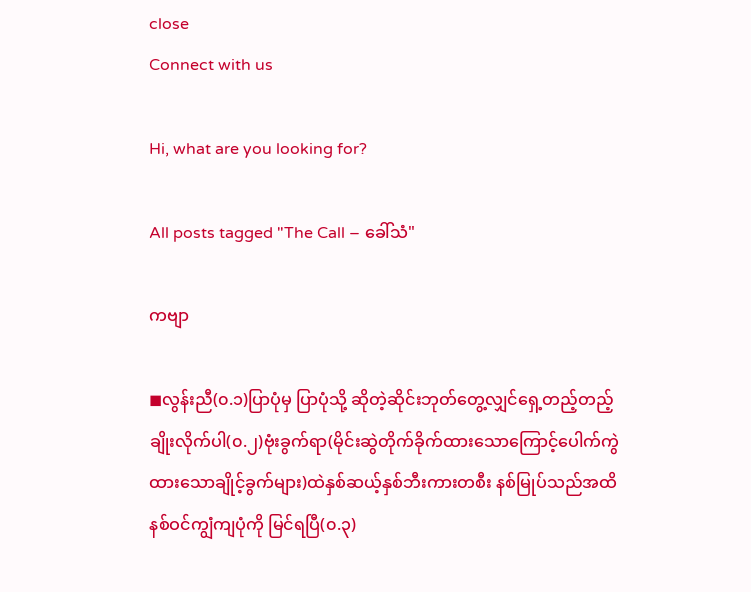close
Connect with us

Hi, what are you looking for?

All posts tagged "The Call – ခေါ်သံ"

ကဗျာ

◼လွန်းညီ(၀.၁)ပြာပုံမှ ပြာပုံသို့ ဆိုတဲ့‌ဆိုင်းဘုတ်တွေ့လျှင်ရှေ့တည့်တည့် ချိုးလိုက်ပါ(၀.၂)ဗုံးခွက်ရာ(မိုင်းဆွဲတိုက်ခိုက်ထားသောကြောင့်ပေါက်ကွဲထားသောချိုင့်ခွက်များ)ထဲနှစ်ဆယ့်နှစ်ဘီးကားတစီး နစ်မြုပ်သည်အထိနစ်ဝင်ကျွံကျပုံကို မြင်ရပြီ(၀.၃)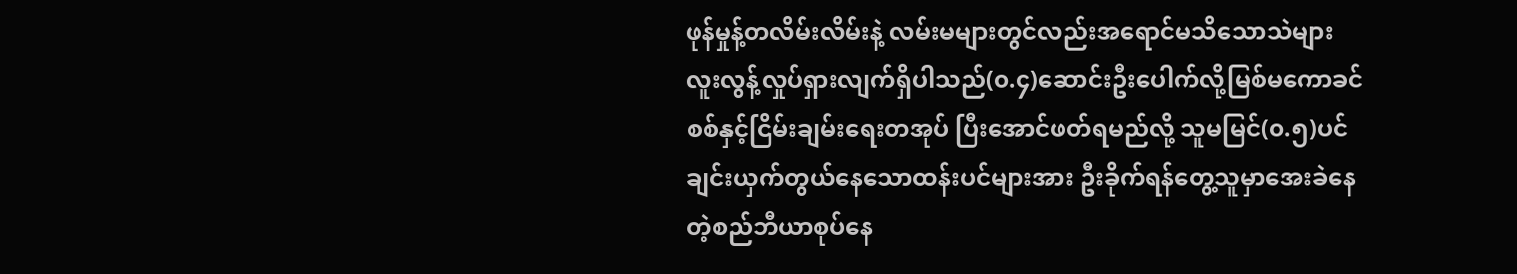ဖုန်မှုန့်တလိမ်းလိမ်းနဲ့ လမ်းမများတွင်လည်းအရောင်မသိသောသဲများလူးလွန့်လှုပ်ရှားလျက်ရှိပါသည်(၀.၄)ဆောင်းဦးပေါက်လို့မြစ်မကောခင်စစ်နှင့်ငြိမ်းချမ်းရေးတအုပ် ပြီးအောင်ဖတ်ရမည်လို့ သူမမြင်(၀.၅)ပင်ချင်းယှက်တွယ်နေသောထန်းပင်များအား ဦးခိုက်ရန်တွေ့သူမှာအေးခဲနေတဲ့စည်ဘီယာစုပ်နေ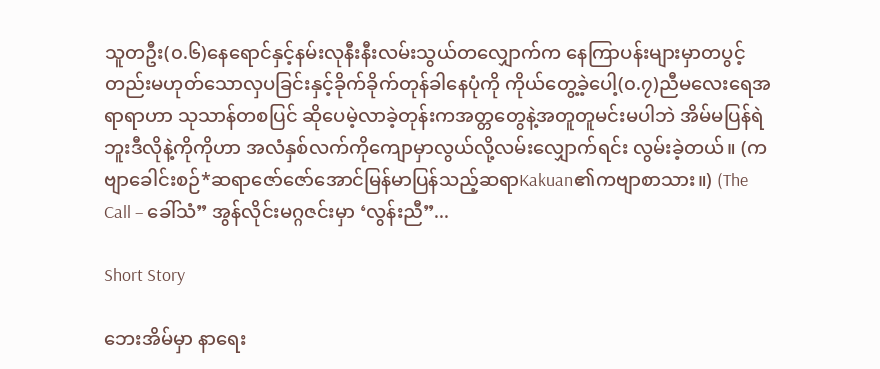သူတဦး(၀.၆)နေရောင်နှင့်နမ်းလုနီးနီးလမ်းသွယ်တလျှောက်က နေကြာပန်းများမှာတပွင့်တည်းမဟုတ်သောလှပခြင်းနှင့်ခိုက်ခိုက်တုန်ခါနေပုံကို ကိုယ်တွေ့ခဲ့ပေါ့(၀.၇)ညီမလေးရေအရာရာဟာ သုသာန်တစပြင် ဆိုပေမဲ့လာခဲ့တုန်းကအတ္တတွေနဲ့အတူတူမင်းမပါဘဲ အိမ်မပြန်ရဲဘူးဒီလိုနဲ့ကိုကိုဟာ အလံနှစ်လက်ကိုကျောမှာလွယ်လို့လမ်းလျှောက်ရင်း လွမ်းခဲ့တယ်။ (ကဗျာခေါင်းစဉ်*ဆရာဇော်ဇော်အောင်မြန်မာပြန်သည့်ဆရာKakuan၏ကဗျာစာသား။) (The Call – ခေါ်သံ” အွန်လိုင်းမဂ္ဂဇင်းမှာ ‘လွန်းညီ”...

Short Story

ဘေးအိမ်မှာ နာရေး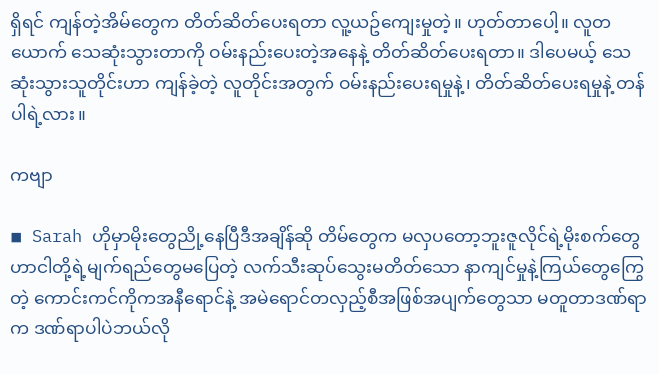ရှိရင် ကျန်တဲ့အိမ်တွေက တိတ်ဆိတ်ပေးရတာ လူ့ယဥ်ကျေးမှုတဲ့။ ဟုတ်တာပေါ့။ လူတယောက် သေဆုံးသွားတာကို ဝမ်းနည်းပေးတဲ့အနေနဲ့ တိတ်ဆိတ်ပေးရတာ။ ဒါပေမယ့် သေဆုံးသွားသူတိုင်းဟာ ကျန်ခဲ့တဲ့ လူတိုင်းအတွက် ဝမ်းနည်းပေးရမှုနဲ့၊ တိတ်ဆိတ်ပေးရမှုနဲ့ တန်ပါရဲ့လား။

ကဗျာ

◾ Sarah ဟိုမှာမိုးတွေညို့နေပြီဒီအချိန်ဆို တိမ်တွေက မလှပတော့ဘူးဇူလိုင်ရဲ့မိုးစက်တွေဟာငါတို့ရဲ့မျက်ရည်တွေမပြေတဲ့ လက်သီးဆုပ်သွေးမတိတ်သော နာကျင်မှုနဲ့ကြယ်တွေကြွေတဲ့ ကောင်းကင်ကိုကအနီရောင်နဲ့ အမဲရောင်တလှည့်စီအဖြစ်အပျက်တွေသာ မတူတာဒဏ်ရာက ဒဏ်ရာပါပဲဘယ်လို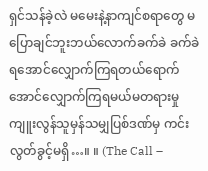ရှင်သန်ခဲ့လဲ မမေးနဲ့နာကျင်စရာတွေ မပြောချင်ဘူးဘယ်လောက်ခက်ခဲ ခက်ခဲရအောင်လျှောက်ကြရတယ်ရောက်အောင်လျှောက်ကြရမယ်မတရားမှုကျူးလွန်သူမှန်သမျှပြစ်ဒဏ်မှ ကင်းလွတ်ခွင့်မရှိ…။ ။ (The Call –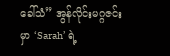ခေါ်သံ” အွန်လိုင်းမဂ္ဂဇင်းမှာ ‘Sarah’ ရဲ့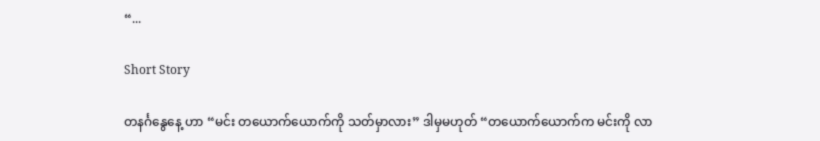“...

Short Story

တနင်္ဂနွေနေ့ ဟာ “မင်း တယောက်ယောက်ကို သတ်မှာလား” ဒါမှမဟုတ် “တယောက်ယောက်က မင်းကို လာ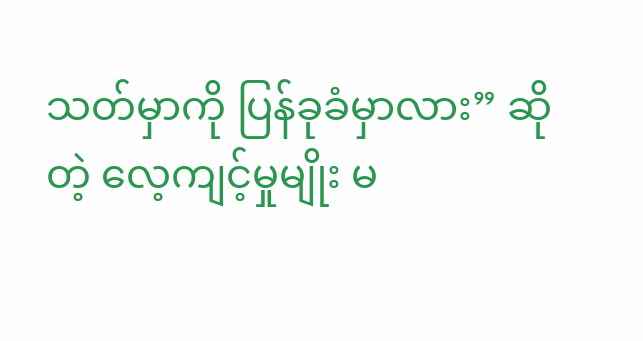သတ်မှာကို ပြန်ခုခံမှာလား” ဆိုတဲ့ လေ့ကျင့်မှုမျိုး မ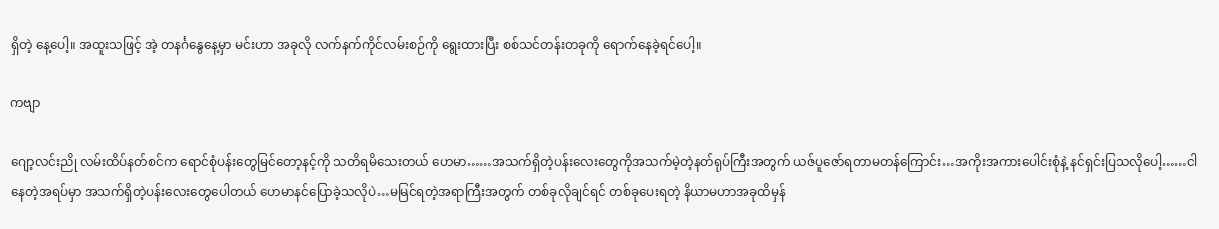ရှိတဲ့ နေ့ပေါ့။ အထူးသဖြင့် အဲ့ တနင်္ဂနွေနေ့မှာ မင်းဟာ အခုလို လက်နက်ကိုင်လမ်းစဉ်ကို ရွေးထားပြီး စစ်သင်တန်းတခုကို ရောက်နေခဲ့ရင်ပေါ့။

ကဗျာ

ဂျော့လင်းညို လမ်းထိပ်နတ်စင်က ရောင်စုံပန်းတွေမြင်တော့နင့်ကို သတိရမိသေးတယ် ဟေမာ……အသက်ရှိတဲ့ပန်းလေးတွေကိုအသက်မဲ့တဲ့နတ်ရုပ်ကြီးအတွက် ယဇ်ပူဇော်ရတာမတန်ကြောင်း…အကိုးအကားပေါင်းစုံနဲ့ နင်ရှင်းပြသလိုပေါ့……ငါနေတဲ့အရပ်မှာ အသက်ရှိတဲ့ပန်းလေးတွေပေါတယ် ဟေမာနင်ပြောခဲ့သလိုပဲ…မမြင်ရတဲ့အရာကြီးအတွက် တစ်ခုလိုချင်ရင် တစ်ခုပေးရတဲ့ နိယာမဟာအခုထိမှန်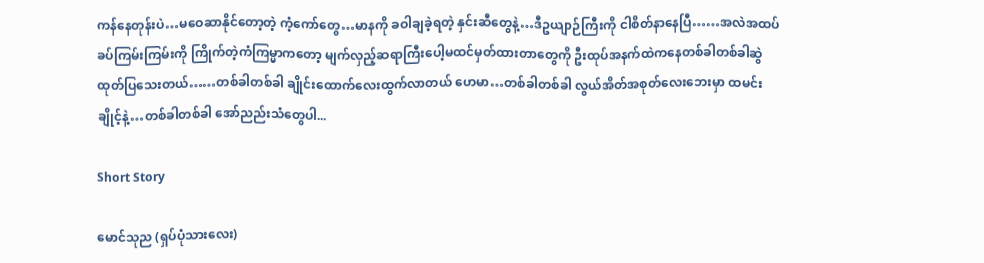ကန်နေတုန်းပဲ…မဝေဆာနိုင်တော့တဲ့ ကံ့ကော်တွေ…မာနကို ခဝါချခဲ့ရတဲ့ နှင်းဆီတွေနဲ့…ဒီဥယျာဉ်ကြီးကို ငါစိတ်နာနေပြီ……အလဲအထပ်ခပ်ကြမ်းကြမ်းကို ကြိုက်တဲ့ကံကြမ္မာကတော့ မျက်လှည့်ဆရာကြီးပေါ့မထင်မှတ်ထားတာတွေကို ဦးထုပ်အနက်ထဲကနေတစ်ခါတစ်ခါဆွဲထုတ်ပြသေးတယ်……တစ်ခါတစ်ခါ ချိုင်းထောက်လေးထွက်လာတယ် ဟေမာ…တစ်ခါတစ်ခါ လွယ်အိတ်အစုတ်လေးဘေးမှာ ထမင်းချိုင့်နဲ့…တစ်ခါတစ်ခါ အော်ညည်းသံတွေပါ...

Short Story

မောင်သုည (ရှပ်ပုံသားလေး)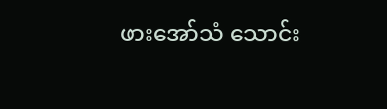ဖားအော်သံ သောင်း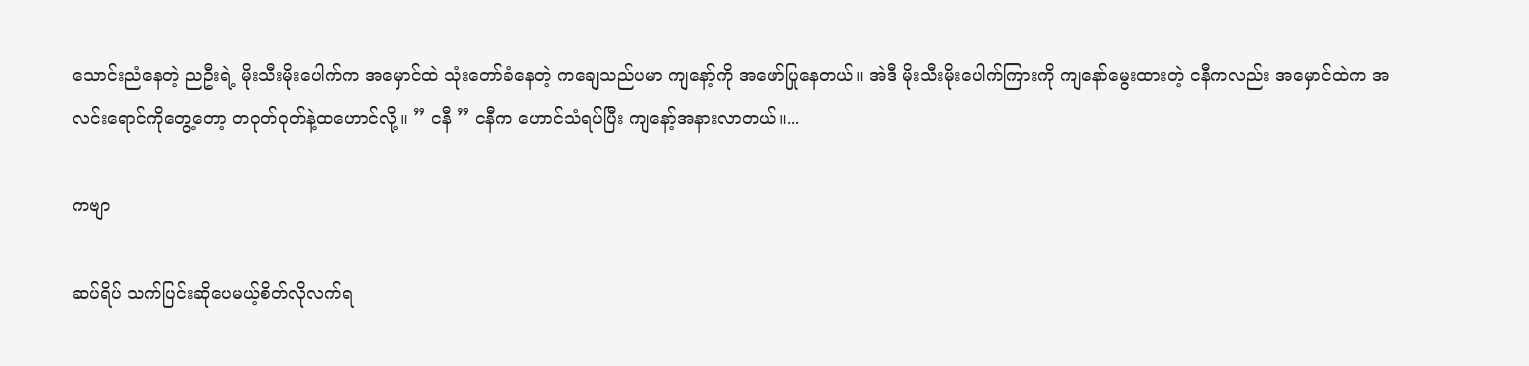သောင်းညံနေတဲ့ ညဦးရဲ့ မိုးသီးမိုးပေါက်က အမှောင်ထဲ သုံးတော်ခံနေတဲ့ ကချေသည်ပမာ ကျနော့်ကို အဖော်ပြုနေတယ်။ အဲဒီ မိုးသီးမိုးပေါက်ကြားကို ကျနော်မွေးထားတဲ့ ငနီကလည်း အမှောင်ထဲက အလင်းရောင်ကိုတွေ့တော့ တဝုတ်ဝုတ်နဲ့ထဟောင်လို့။ ” ငနီ ” ငနီက ဟောင်သံရပ်ပြီး ကျနော့်အနားလာတယ်။...

ကဗျာ

ဆပ်ရိပ် သက်ပြင်းဆိုပေမယ့်စိတ်လိုလက်ရ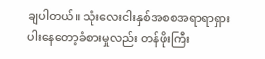ချပါတယ်။ သုံးလေးငါးနှစ်အစစအရာရာရှားပါးနေတော့ခံစားမှုလည်း တန်ဖိုးကြီး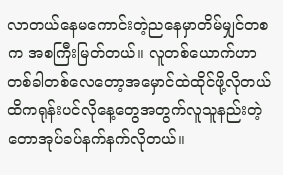လာတယ်နေမကောင်းတဲ့ညနေမှာတိမ်မျှင်တစက အစကြီးမြတ်တယ်။ လူတစ်ယောက်ဟာ တစ်ခါတစ်လေတော့အမှောင်ထဲထိုင်ဖို့လိုတယ်ထိကရုန်းပင်လိုနေ့တွေအတွက်လူသူနည်းတဲ့တောအုပ်ခပ်နက်နက်လိုတယ်။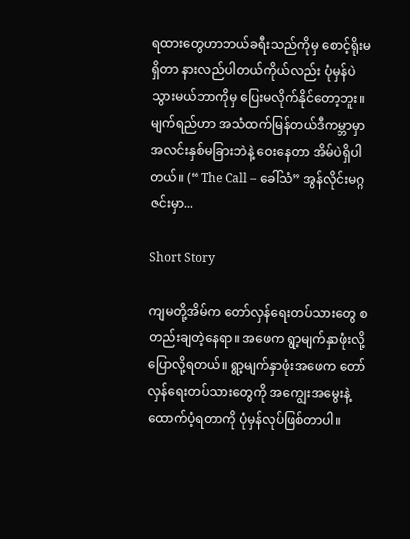ရထားတွေဟာဘယ်ခရီးသည်ကိုမှ စောင့်ရိုးမရှိတာ နားလည်ပါတယ်ကိုယ်လည်း ပုံမှန်ပဲသွားမယ်ဘာကိုမှ ပြေးမလိုက်နိုင်တော့ဘူး။ မျက်ရည်ဟာ အသံထက်မြန်တယ်ဒီကမ္ဘာမှာ အလင်းနှစ်မခြားဘဲနဲ့ ဝေးနေတာ အိမ်ပဲရှိပါတယ်။ (“ The Call – ခေါ်သံ” အွန်လိုင်းမဂ္ဂဇင်းမှာ...

Short Story

ကျမတို့အိမ်က တော်လှန်ရေးတပ်သားတွေ စတည်းချတဲ့နေရာ။ အဖေက ရွာ့မျက်နှာဖုံးလို့ ပြောလို့ရတယ်။ ရွာ့မျက်နှာဖုံးအဖေက တော်လှန်ရေးတပ်သားတွေကို အကျွေးအမွေးနဲ့ ထောက်ပံ့ရတာကို ပုံမှန်လုပ်ဖြစ်တာပါ။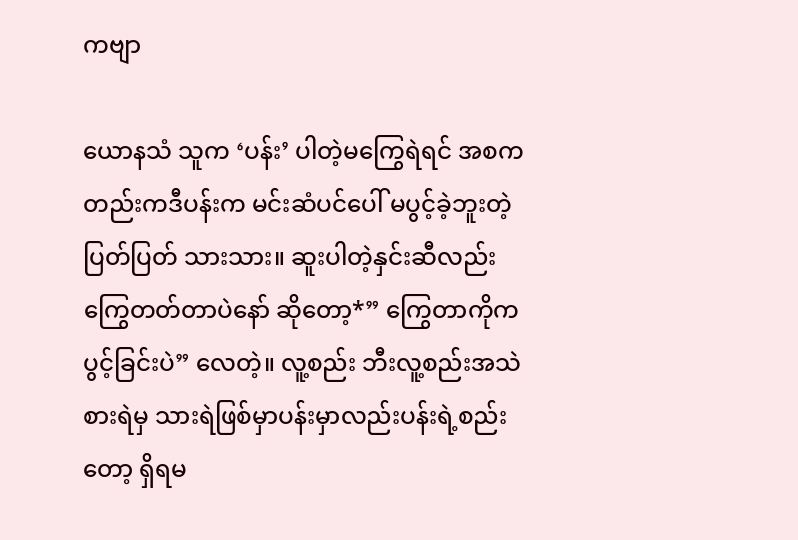ကဗျာ

ယောနသံ သူက ‘ပန်း’ ပါတဲ့မကြွေရဲရင် အစကတည်းကဒီပန်းက မင်းဆံပင်ပေါ် မပွင့်ခဲ့ဘူးတဲ့ပြတ်ပြတ် သားသား။ ဆူးပါတဲ့နှင်းဆီလည်းကြွေတတ်တာပဲ‌နော် ဆိုတော့*” ကြွေတာကိုက ပွင့်ခြင်းပဲ” လေတဲ့။ လူ့စည်း ဘီးလူ့စည်းအသဲစားရဲမှ သားရဲဖြစ်မှာပန်းမှာလည်းပန်းရဲ့စည်းတော့ ရှိရမ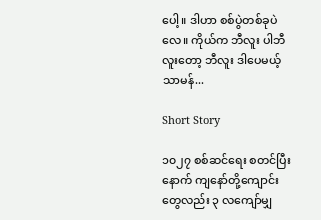ပေါ့။ ဒါဟာ စစ်ပွဲတစ်ခုပဲလေ။ ကိုယ်က ဘီလူး ပါဘီလူးတော့ ဘီလူး ဒါပေမယ့်သာမန်...

Short Story

၁၀၂၇ စစ်ဆင်ရေး စတင်ပြီးနောက် ကျနော်တို့ကျောင်းတွေလည်း ၃ လကျော်မျှ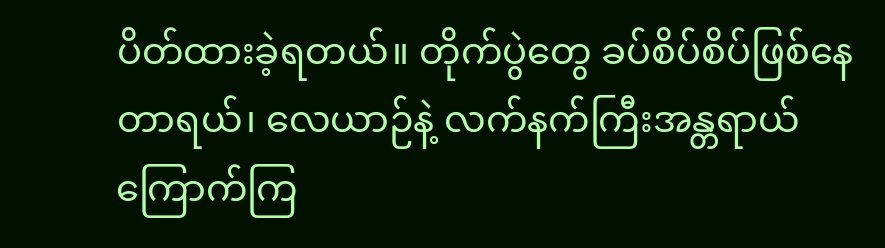ပိတ်ထားခဲ့ရတယ်။ တိုက်ပွဲတွေ ခပ်စိပ်စိပ်ဖြစ်နေတာရယ်၊ လေယာဉ်နဲ့ လက်နက်ကြီးအန္တရာယ်ကြောက်ကြ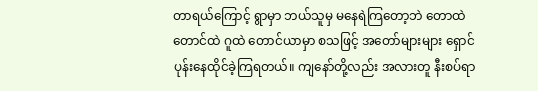တာရယ်ကြောင့် ရွာမှာ ဘယ်သူမှ မနေရဲကြတော့ဘဲ တောထဲတောင်ထဲ ဂူထဲ တောင်ယာမှာ စသဖြင့် အတော်များများ ရှောင်ပုန်းနေထိုင်ခဲ့ကြရတယ်။ ကျနော်တို့လည်း အလားတူ နီးစပ်ရာ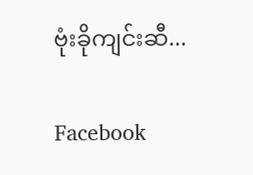ဗုံးခိုကျင်းဆီ...

Facebook